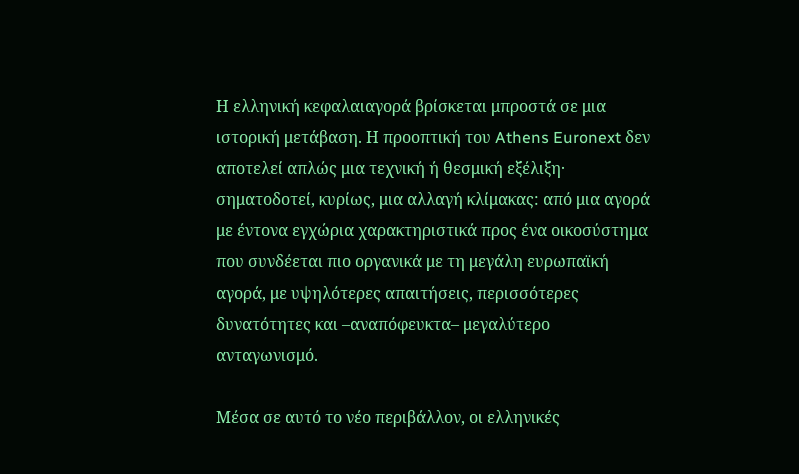Η ελληνική κεφαλαιαγορά βρίσκεται μπροστά σε μια ιστορική μετάβαση. Η προοπτική του Athens Euronext δεν αποτελεί απλώς μια τεχνική ή θεσμική εξέλιξη· σηματοδοτεί, κυρίως, μια αλλαγή κλίμακας: από μια αγορά με έντονα εγχώρια χαρακτηριστικά προς ένα οικοσύστημα που συνδέεται πιο οργανικά με τη μεγάλη ευρωπαϊκή αγορά, με υψηλότερες απαιτήσεις, περισσότερες δυνατότητες και –αναπόφευκτα– μεγαλύτερο ανταγωνισμό.

Μέσα σε αυτό το νέο περιβάλλον, οι ελληνικές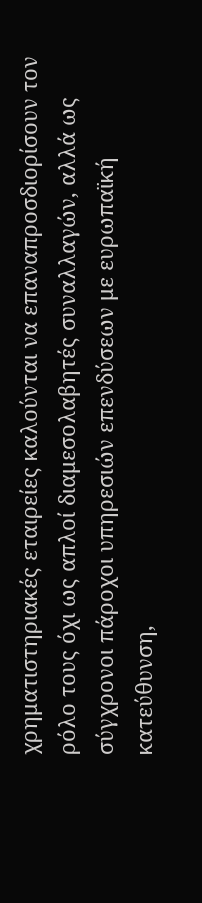χρηματιστηριακές εταιρείες καλούνται να επαναπροσδιορίσουν τον ρόλο τους όχι ως απλοί διαμεσολαβητές συναλλαγών, αλλά ως σύγχρονοι πάροχοι υπηρεσιών επενδύσεων με ευρωπαϊκή κατεύθυνση,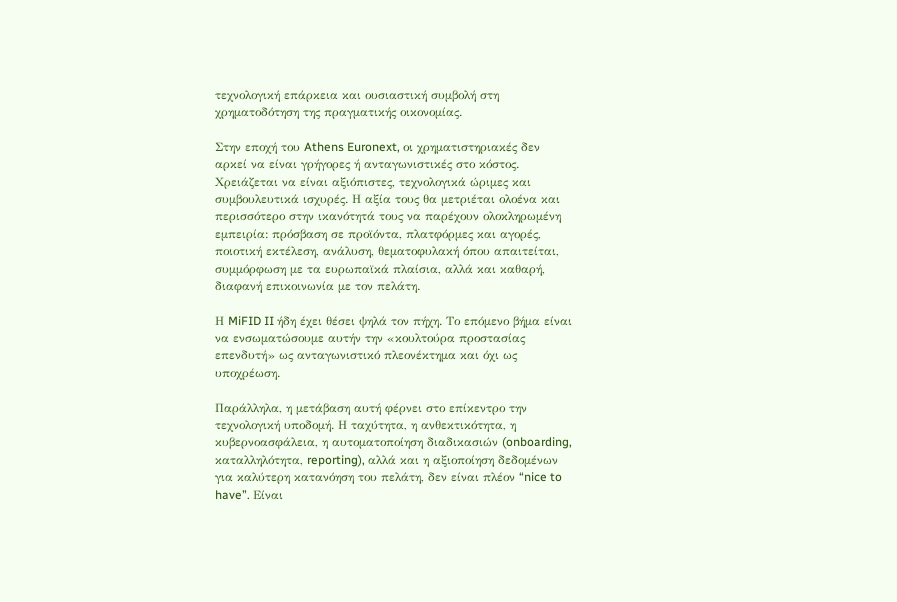τεχνολογική επάρκεια και ουσιαστική συμβολή στη χρηματοδότηση της πραγματικής οικονομίας.

Στην εποχή του Athens Euronext, οι χρηματιστηριακές δεν αρκεί να είναι γρήγορες ή ανταγωνιστικές στο κόστος. Χρειάζεται να είναι αξιόπιστες, τεχνολογικά ώριμες και συμβουλευτικά ισχυρές. Η αξία τους θα μετριέται ολοένα και περισσότερο στην ικανότητά τους να παρέχουν ολοκληρωμένη εμπειρία: πρόσβαση σε προϊόντα, πλατφόρμες και αγορές, ποιοτική εκτέλεση, ανάλυση, θεματοφυλακή όπου απαιτείται, συμμόρφωση με τα ευρωπαϊκά πλαίσια, αλλά και καθαρή, διαφανή επικοινωνία με τον πελάτη.

Η MiFID II ήδη έχει θέσει ψηλά τον πήχη. Το επόμενο βήμα είναι να ενσωματώσουμε αυτήν την «κουλτούρα προστασίας επενδυτή» ως ανταγωνιστικό πλεονέκτημα και όχι ως υποχρέωση.

Παράλληλα, η μετάβαση αυτή φέρνει στο επίκεντρο την τεχνολογική υποδομή. Η ταχύτητα, η ανθεκτικότητα, η κυβερνοασφάλεια, η αυτοματοποίηση διαδικασιών (onboarding, καταλληλότητα, reporting), αλλά και η αξιοποίηση δεδομένων για καλύτερη κατανόηση του πελάτη, δεν είναι πλέον “nice to have”. Είναι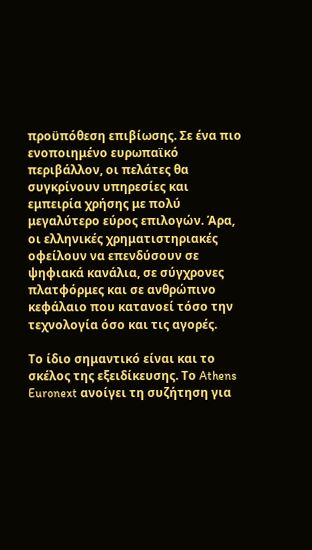προϋπόθεση επιβίωσης. Σε ένα πιο ενοποιημένο ευρωπαϊκό περιβάλλον, οι πελάτες θα συγκρίνουν υπηρεσίες και εμπειρία χρήσης με πολύ μεγαλύτερο εύρος επιλογών. Άρα, οι ελληνικές χρηματιστηριακές οφείλουν να επενδύσουν σε ψηφιακά κανάλια, σε σύγχρονες πλατφόρμες και σε ανθρώπινο κεφάλαιο που κατανοεί τόσο την τεχνολογία όσο και τις αγορές.

Το ίδιο σημαντικό είναι και το σκέλος της εξειδίκευσης. Το Athens Euronext ανοίγει τη συζήτηση για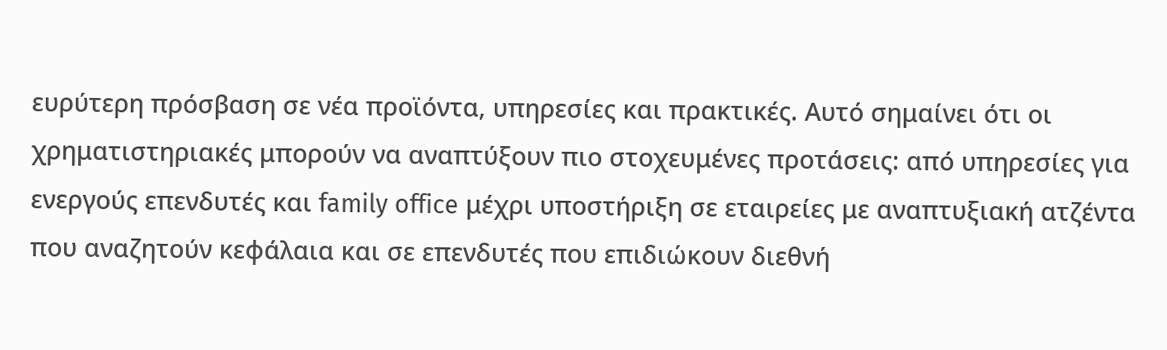ευρύτερη πρόσβαση σε νέα προϊόντα, υπηρεσίες και πρακτικές. Αυτό σημαίνει ότι οι χρηματιστηριακές μπορούν να αναπτύξουν πιο στοχευμένες προτάσεις: από υπηρεσίες για ενεργούς επενδυτές και family office μέχρι υποστήριξη σε εταιρείες με αναπτυξιακή ατζέντα που αναζητούν κεφάλαια και σε επενδυτές που επιδιώκουν διεθνή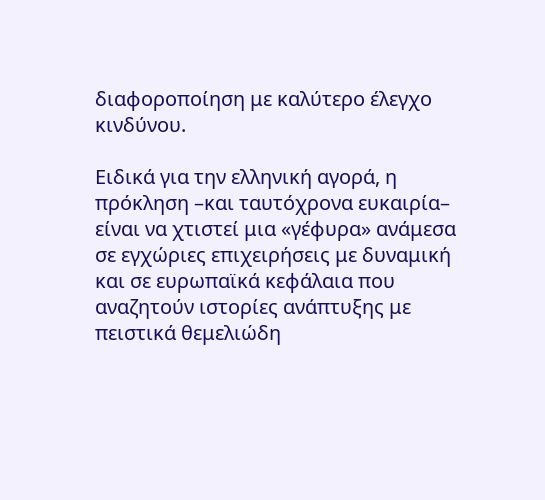διαφοροποίηση με καλύτερο έλεγχο κινδύνου.

Ειδικά για την ελληνική αγορά, η πρόκληση –και ταυτόχρονα ευκαιρία– είναι να χτιστεί μια «γέφυρα» ανάμεσα σε εγχώριες επιχειρήσεις με δυναμική και σε ευρωπαϊκά κεφάλαια που αναζητούν ιστορίες ανάπτυξης με πειστικά θεμελιώδη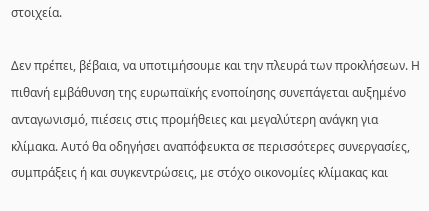στοιχεία.

Δεν πρέπει, βέβαια, να υποτιμήσουμε και την πλευρά των προκλήσεων. Η πιθανή εμβάθυνση της ευρωπαϊκής ενοποίησης συνεπάγεται αυξημένο ανταγωνισμό, πιέσεις στις προμήθειες και μεγαλύτερη ανάγκη για κλίμακα. Αυτό θα οδηγήσει αναπόφευκτα σε περισσότερες συνεργασίες, συμπράξεις ή και συγκεντρώσεις, με στόχο οικονομίες κλίμακας και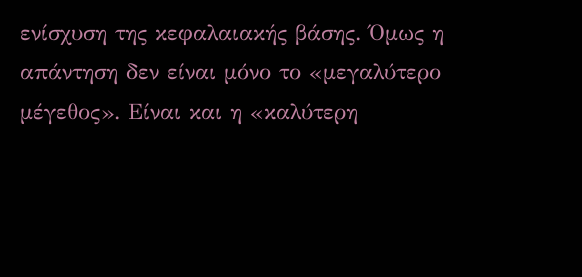ενίσχυση της κεφαλαιακής βάσης. Όμως η απάντηση δεν είναι μόνο το «μεγαλύτερο μέγεθος». Είναι και η «καλύτερη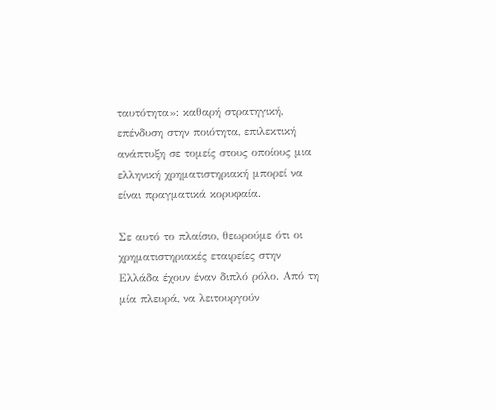ταυτότητα»: καθαρή στρατηγική, επένδυση στην ποιότητα, επιλεκτική ανάπτυξη σε τομείς στους οποίους μια ελληνική χρηματιστηριακή μπορεί να είναι πραγματικά κορυφαία.

Σε αυτό το πλαίσιο, θεωρούμε ότι οι χρηματιστηριακές εταιρείες στην Ελλάδα έχουν έναν διπλό ρόλο. Από τη μία πλευρά, να λειτουργούν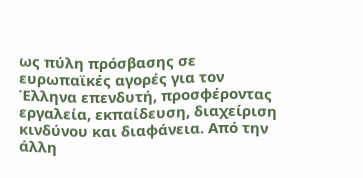ως πύλη πρόσβασης σε ευρωπαϊκές αγορές για τον Έλληνα επενδυτή, προσφέροντας εργαλεία, εκπαίδευση, διαχείριση κινδύνου και διαφάνεια. Από την άλλη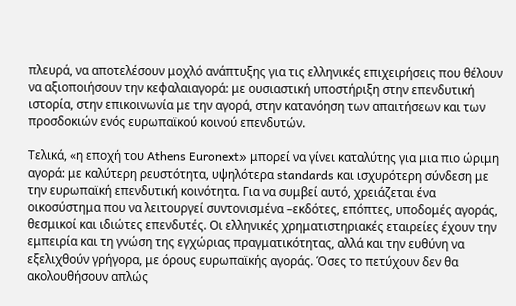πλευρά, να αποτελέσουν μοχλό ανάπτυξης για τις ελληνικές επιχειρήσεις που θέλουν να αξιοποιήσουν την κεφαλαιαγορά: με ουσιαστική υποστήριξη στην επενδυτική ιστορία, στην επικοινωνία με την αγορά, στην κατανόηση των απαιτήσεων και των προσδοκιών ενός ευρωπαϊκού κοινού επενδυτών.

Τελικά, «η εποχή του Athens Euronext» μπορεί να γίνει καταλύτης για μια πιο ώριμη αγορά: με καλύτερη ρευστότητα, υψηλότερα standards και ισχυρότερη σύνδεση με την ευρωπαϊκή επενδυτική κοινότητα. Για να συμβεί αυτό, χρειάζεται ένα οικοσύστημα που να λειτουργεί συντονισμένα –εκδότες, επόπτες, υποδομές αγοράς, θεσμικοί και ιδιώτες επενδυτές. Οι ελληνικές χρηματιστηριακές εταιρείες έχουν την εμπειρία και τη γνώση της εγχώριας πραγματικότητας, αλλά και την ευθύνη να εξελιχθούν γρήγορα, με όρους ευρωπαϊκής αγοράς. Όσες το πετύχουν δεν θα ακολουθήσουν απλώς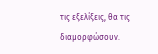τις εξελίξεις, θα τις διαμορφώσουν.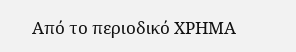Από το περιοδικό ΧΡΗΜΑ